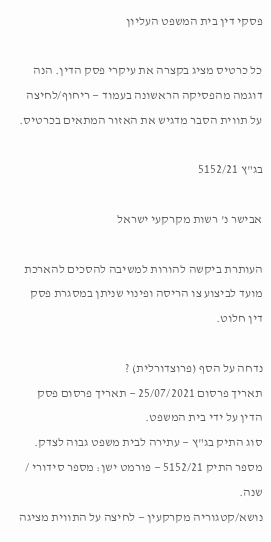פסקי דין בית המשפט העליון

כל כרטיס מציג בקצרה את עיקרי פסק הדין. הנה דוגמה מהפסיקה הראשונה בעמוד — ריחוף/לחיצה על תווית הסבר מדגיש את האזור המתאים בכרטיס.

בג"ץ 5152/21

אבישר נ' רשות מקרקעי ישראל

העותרת ביקשה להורות למשיבה להסכים להארכת מועד לביצוע צו הריסה ופינוי שניתן במסגרת פסק דין חלוט.

נדחה על הסף (פרוצדורלית) ?
תאריך פרסום 25/07/2021 — תאריך פרסום פסק הדין על ידי בית המשפט.
סוג התיק בג"ץ — עתירה לבית משפט גבוה לצדק.
מספר התיק 5152/21 — פורמט ישן: מספר סידורי / שנה.
נושא/קטגוריה מקרקעין — לחיצה על התווית מציגה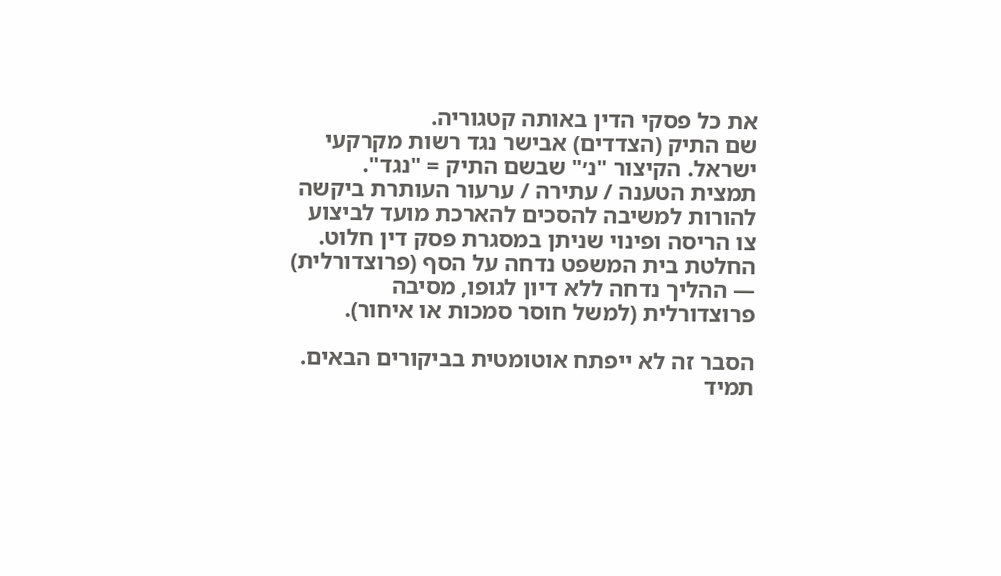את כל פסקי הדין באותה קטגוריה.
שם התיק (הצדדים) אבישר נגד רשות מקרקעי ישראל. הקיצור "נ׳" שבשם התיק = "נגד".
תמצית הטענה / עתירה / ערעור העותרת ביקשה להורות למשיבה להסכים להארכת מועד לביצוע צו הריסה ופינוי שניתן במסגרת פסק דין חלוט.
החלטת בית המשפט נדחה על הסף (פרוצדורלית) — ההליך נדחה ללא דיון לגופו, מסיבה פרוצדורלית (למשל חוסר סמכות או איחור).

הסבר זה לא ייפתח אוטומטית בביקורים הבאים. תמיד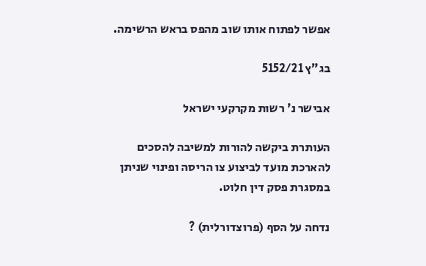אפשר לפתוח אותו שוב מהפס בראש הרשימה.

בג"ץ 5152/21

אבישר נ' רשות מקרקעי ישראל

העותרת ביקשה להורות למשיבה להסכים להארכת מועד לביצוע צו הריסה ופינוי שניתן במסגרת פסק דין חלוט.

נדחה על הסף (פרוצדורלית) ?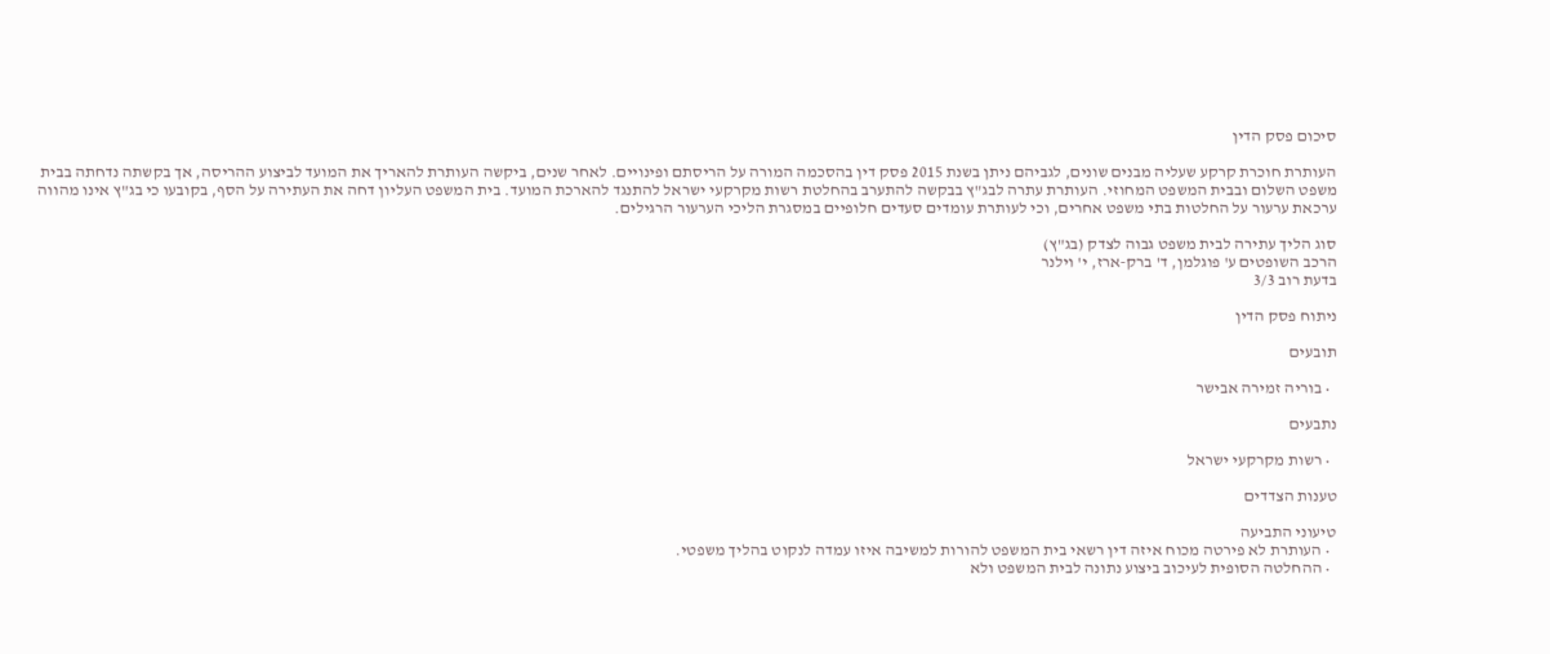סיכום פסק הדין

העותרת חוכרת קרקע שעליה מבנים שונים, לגביהם ניתן בשנת 2015 פסק דין בהסכמה המורה על הריסתם ופינויים. לאחר שנים, ביקשה העותרת להאריך את המועד לביצוע ההריסה, אך בקשתה נדחתה בבית משפט השלום ובבית המשפט המחוזי. העותרת עתרה לבג"ץ בבקשה להתערב בהחלטת רשות מקרקעי ישראל להתנגד להארכת המועד. בית המשפט העליון דחה את העתירה על הסף, בקובעו כי בג"ץ אינו מהווה ערכאת ערעור על החלטות בתי משפט אחרים, וכי לעותרת עומדים סעדים חלופיים במסגרת הליכי הערעור הרגילים.

סוג הליך עתירה לבית משפט גבוה לצדק (בג"ץ)
הרכב השופטים ע' פוגלמן, ד' ברק-ארז, י' וילנר
בדעת רוב 3/3

ניתוח פסק הדין

תובעים

  • בוריה זמירה אבישר

נתבעים

  • רשות מקרקעי ישראל

טענות הצדדים

טיעוני התביעה
  • העותרת לא פירטה מכוח איזה דין רשאי בית המשפט להורות למשיבה איזו עמדה לנקוט בהליך משפטי.
  • ההחלטה הסופית לעיכוב ביצוע נתונה לבית המשפט ולא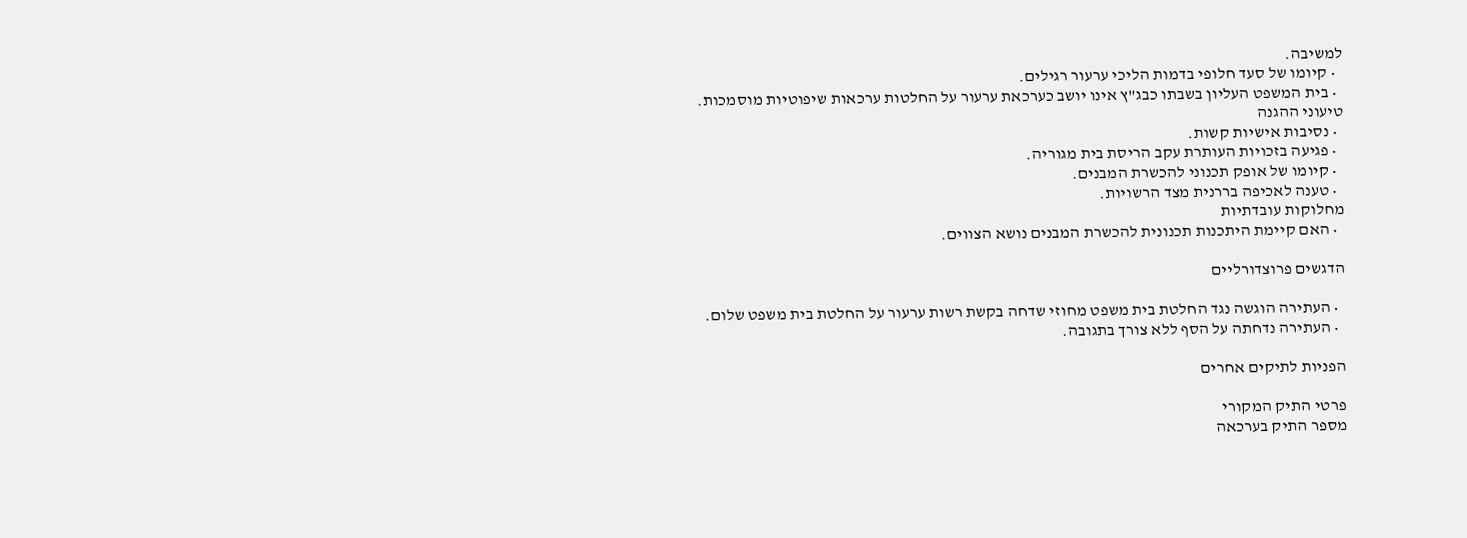למשיבה.
  • קיומו של סעד חלופי בדמות הליכי ערעור רגילים.
  • בית המשפט העליון בשבתו כבג"ץ אינו יושב כערכאת ערעור על החלטות ערכאות שיפוטיות מוסמכות.
טיעוני ההגנה
  • נסיבות אישיות קשות.
  • פגיעה בזכויות העותרת עקב הריסת בית מגוריה.
  • קיומו של אופק תכנוני להכשרת המבנים.
  • טענה לאכיפה בררנית מצד הרשויות.
מחלוקות עובדתיות
  • האם קיימת היתכנות תכנונית להכשרת המבנים נושא הצווים.

הדגשים פרוצדורליים

  • העתירה הוגשה נגד החלטת בית משפט מחוזי שדחה בקשת רשות ערעור על החלטת בית משפט שלום.
  • העתירה נדחתה על הסף ללא צורך בתגובה.

הפניות לתיקים אחרים

פרטי התיק המקורי
מספר התיק בערכאה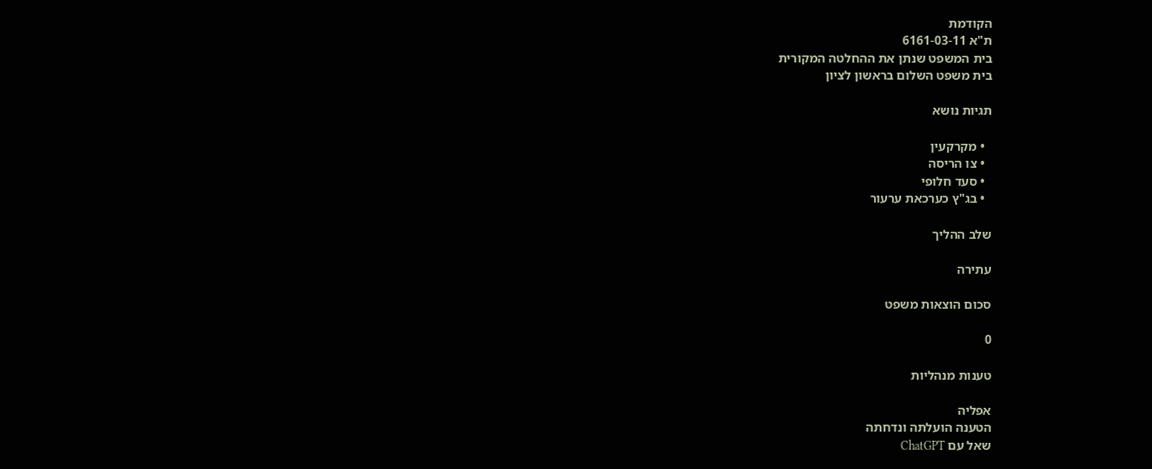הקודמת
ת"א 6161-03-11
בית המשפט שנתן את ההחלטה המקורית
בית משפט השלום בראשון לציון

תגיות נושא

  • מקרקעין
  • צו הריסה
  • סעד חלופי
  • בג"ץ כערכאת ערעור

שלב ההליך

עתירה

סכום הוצאות משפט

0

טענות מנהליות

אפליה
הטענה הועלתה ונדחתה
שאל עם ChatGPT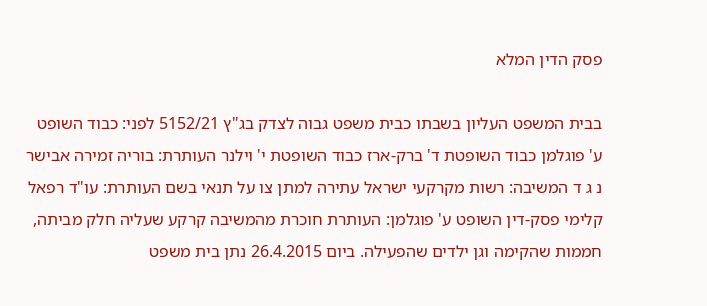פסק הדין המלא

בבית המשפט העליון בשבתו כבית משפט גבוה לצדק בג"ץ 5152/21 לפני: כבוד השופט ע' פוגלמן כבוד השופטת ד' ברק-ארז כבוד השופטת י' וילנר העותרת: בוריה זמירה אבישר נ ג ד המשיבה: רשות מקרקעי ישראל עתירה למתן צו על תנאי בשם העותרת: עו"ד רפאל קלימי פסק-דין השופט ע' פוגלמן: העותרת חוכרת מהמשיבה קרקע שעליה חלק מביתה, חממות שהקימה וגן ילדים שהפעילה. ביום 26.4.2015 נתן בית משפט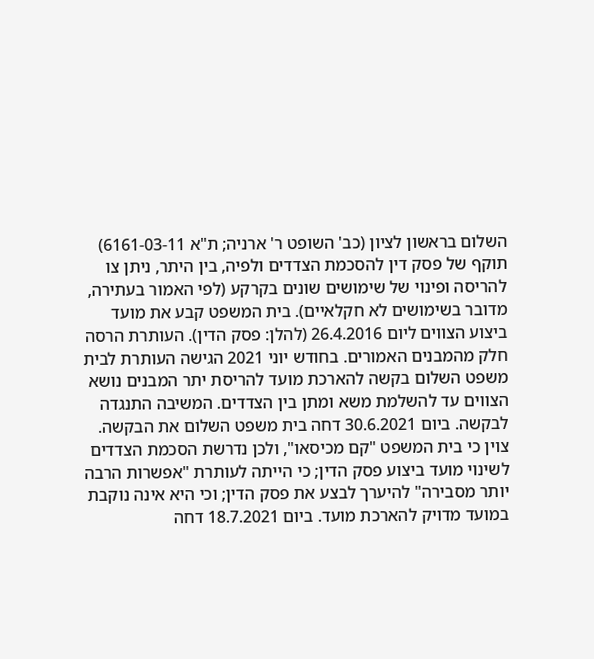השלום בראשון לציון (כב' השופט ר' ארניה; ת"א 6161-03-11) תוקף של פסק דין להסכמת הצדדים ולפיה, בין היתר, ניתן צו להריסה ופינוי של שימושים שונים בקרקע (לפי האמור בעתירה, מדובר בשימושים לא חקלאיים). בית המשפט קבע את מועד ביצוע הצווים ליום 26.4.2016 (להלן: פסק הדין). העותרת הרסה חלק מהמבנים האמורים. בחודש יוני 2021 הגישה העותרת לבית משפט השלום בקשה להארכת מועד להריסת יתר המבנים נושא הצווים עד להשלמת משא ומתן בין הצדדים. המשיבה התנגדה לבקשה. ביום 30.6.2021 דחה בית משפט השלום את הבקשה. צוין כי בית המשפט "קם מכיסאו", ולכן נדרשת הסכמת הצדדים לשינוי מועד ביצוע פסק הדין; כי הייתה לעותרת "אפשרות הרבה יותר מסבירה" להיערך לבצע את פסק הדין; וכי היא אינה נוקבת במועד מדויק להארכת מועד. ביום 18.7.2021 דחה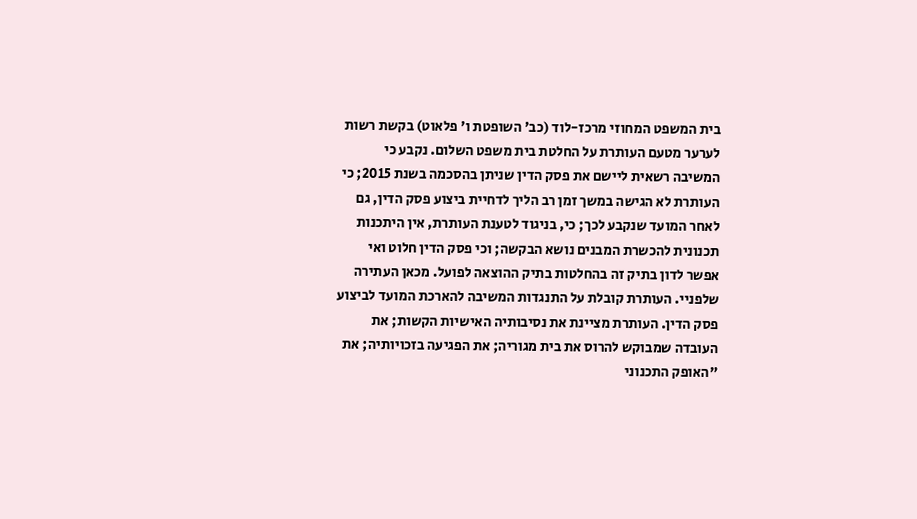בית המשפט המחוזי מרכז-לוד (כב' השופטת ו' פלאוט) בקשת רשות לערער מטעם העותרת על החלטת בית משפט השלום. נקבע כי המשיבה רשאית ליישם את פסק הדין שניתן בהסכמה בשנת 2015; כי העותרת לא הגישה במשך זמן רב הליך לדחיית ביצוע פסק הדין, גם לאחר המועד שנקבע לכך; כי, בניגוד לטענת העותרת, אין היתכנות תכנונית להכשרת המבנים נושא הבקשה; וכי פסק הדין חלוט ואי אפשר לדון בתיק זה בהחלטות בתיק ההוצאה לפועל. מכאן העתירה שלפניי. העותרת קובלת על התנגדות המשיבה להארכת המועד לביצוע פסק הדין. העותרת מציינת את נסיבותיה האישיות הקשות; את העובדה שמבוקש להרוס את בית מגוריה; את הפגיעה בזכויותיה; את "האופק התכנוני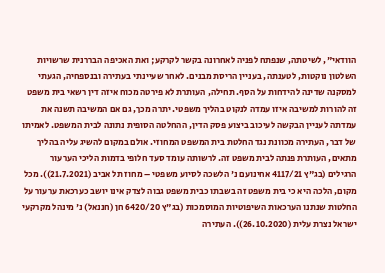הוודאי", לשיטתה, שנפתח לפניה לאחרונה בקשר לקרקע; ואת האכיפה הבררנית שרשויות השלטון נוקטות, לטענתה, בעניין הריסת מבנים. לאחר שעיינתי בעתירה ובנספחיה, הגעתי למסקנה שדינה להידחות על הסף. תחילה, העותרת לא פירטה מכוח איזה דין רשאי בית משפט זה להורות למשיבה איזו עמדה לנקוט בהליך משפטי. יתרה מכך, גם אם המשיבה תשנה את עמדתה לעניין הבקשה לעיכוב ביצוע פסק הדין, ההחלטה הסופית נתונה לבית המשפט. לאמיתו של דבר, העתירה מכוונת נגד החלטת בית המשפט המחוזי. אולם במקום להשיג עליה בהליך מתאים, העותרת פנתה לבית משפט זה. לרשותה עומד סעד חלופי בדמות הליכי הערעור הרגילים (בג"ץ 4117/21 אחינועם נ' הלשכה לסיוע משפטי – מחוז תל אביב (21.7.2021)). מכל מקום, הלכה היא כי בית משפט זה בשבתו כבית משפט גבוה לצדק אינו יושב כערכאת ערעור על החלטות שנתנו הערכאות השיפוטיות המוסמכות (בג"ץ 6420/20 חן (חננאל) נ' מינהל מקרקעי ישראל נצרת עלית (26.10.2020)). העתירה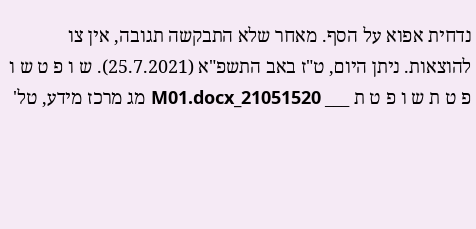נדחית אפוא על הסף. מאחר שלא התבקשה תגובה, אין צו להוצאות. ניתן היום, ט"ז באב התשפ"א (25.7.2021). ש ו פ ט ש ו פ ט ת ש ו פ ט ת ___ 21051520_M01.docx מג מרכז מידע, טל'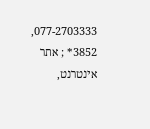077-2703333, 3852* ; אתר אינטרנט,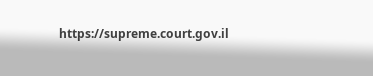https://supreme.court.gov.il